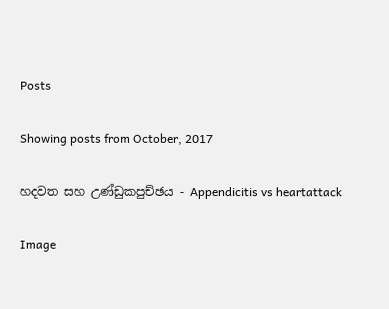Posts

Showing posts from October, 2017

හදවත සහ උණ්ඩුකපුච්ඡය - Appendicitis vs heartattack

Image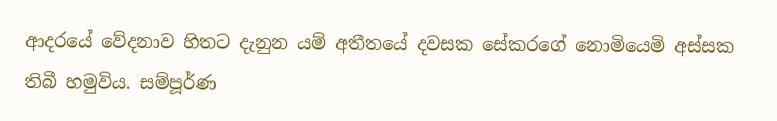ආදරයේ වේදනාව හිතට දැනුන යම් අතීතයේ දවසක සේකරගේ නොමියෙමි අස්සක තිබී හමුවිය. සම්පූර්ණ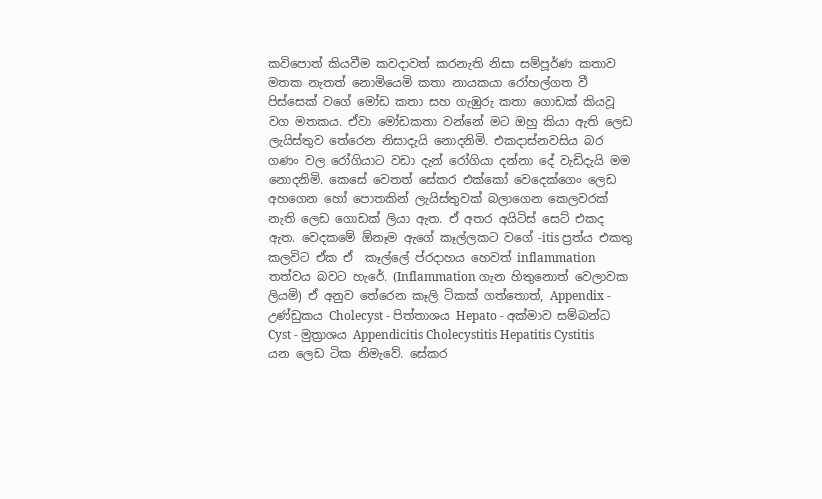කවිපොත් කියවීම කවදාවත් කරනැති නිසා සම්පූර්ණ කතාව මතක නැතත් නොමියෙමි කතා නායකයා රෝහල්ගත වී පිස්සෙක් වගේ මෝඩ කතා සහ ගැඹුරු කතා ගොඩක් කියවූ වග මතකය. ඒවා මෝඩකතා වන්නේ මට ඔහු කියා ඇති ලෙඩ ලැයිස්තුව තේරෙන නිසාදැයි නොදනිමි. එකදාස්නවසිය බර ගණං වල රෝගියාට වඩා දැන් රෝගියා දන්නා දේ වැඩිදැයි මම නොදනිමි. කෙසේ වෙතත් සේකර එක්කෝ වෙදෙක්ගෙං ලෙඩ අහගෙන හෝ පොතකින් ලැයිස්තුවක් බලාගෙන කෙලවරක් නැති ලෙඩ ගොඩක් ලියා ඇත. ඒ අතර අයිටිස් සෙට් එකද ඇත. වෙදකමේ ඕනෑම ඇගේ කෑල්ලකට වගේ -itis ප්‍රත්ය එකතු කලවිට ඒක ඒ  කෑල්ලේ ප්රදාහය හෙවත් inflammation තත්වය බවට හැරේ. (Inflammation ගැන හිතුනොත් වෙලාවක ලියමි) ඒ අනුව තේරෙන කෑලි ටිකක් ගත්තොත්, Appendix - උණ්ඩුකය Cholecyst - පිත්තාශය Hepato - අක්මාව සම්බන්ධ Cyst - මුත්‍රාශය Appendicitis Cholecystitis Hepatitis Cystitis යන ලෙඩ ටික නිමැවේ. සේකර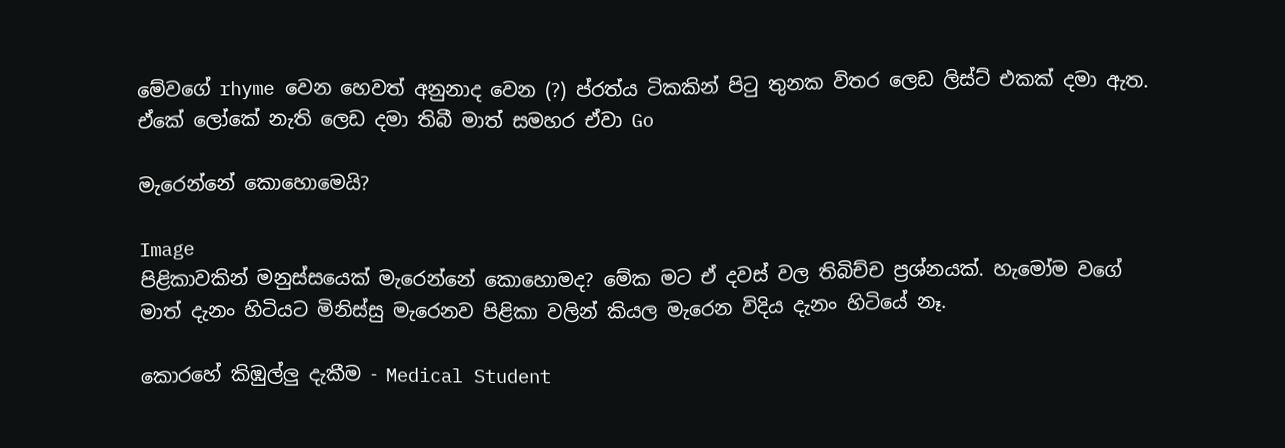මේවගේ rhyme වෙන හෙවත් අනුනාද වෙන (?) ප්රත්ය ටිකකින් පිටු තුනක විතර ලෙඩ ලිස්ට් එකක් දමා ඇත. ඒකේ ලෝකේ නැති ලෙඩ දමා තිබී මාත් සමහර ඒවා Go

මැරෙන්නේ කොහොමෙයි?

Image
පිළිකාවකින් මනුස්සයෙක් මැරෙන්නේ කොහොමද? මේක මට ඒ දවස් වල තිබිච්ච ප්‍රශ්නයක්. හැමෝම වගේ මාත් දැනං හිටියට මිනිස්සු මැරෙනව පිළිකා වලින් කියල මැරෙන විදිය දැනං හිටියේ නෑ.

කොරහේ කිඹුල්ලු දැකීම - Medical Student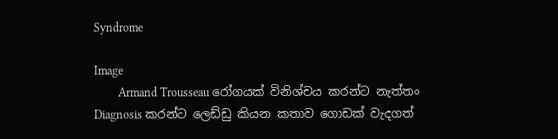Syndrome

Image
        Armand Trousseau රෝගයක් විනිශ්චය කරන්ට නැත්තං Diagnosis කරන්ට ලෙඩ්ඩු කියන කතාව ගොඩක් වැදගත්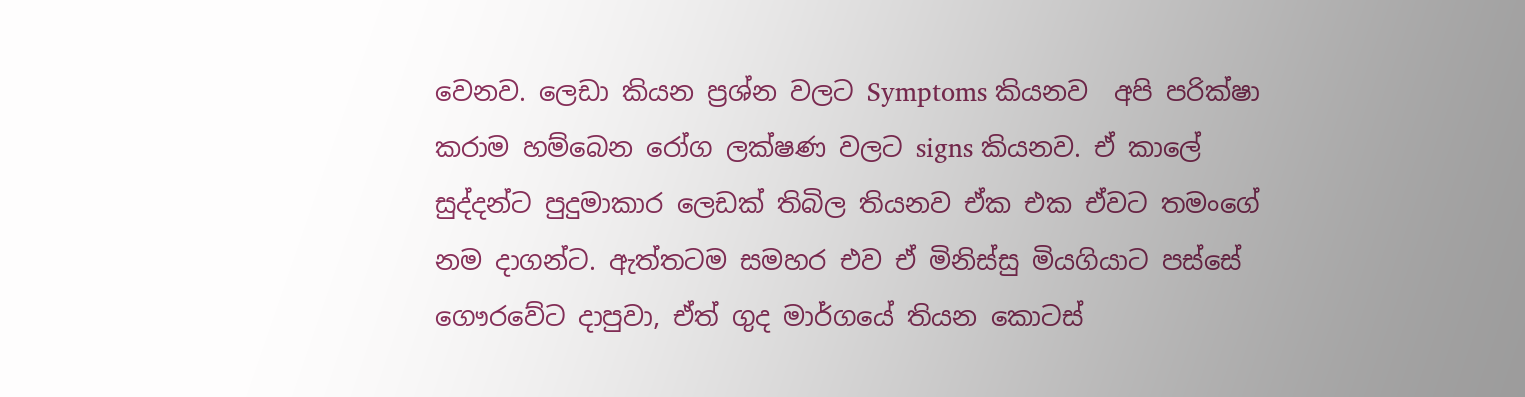වෙනව. ලෙඩා කියන ප්‍රශ්න වලට Symptoms කියනව  අපි පරික්ෂා කරාම හම්බෙන රෝග ලක්ෂණ වලට signs කියනව. ඒ කාලේ සුද්දන්ට පුදුමාකාර ලෙඩක් තිබිල තියනව ඒක එක ඒවට තමංගේ නම දාගන්ට. ඇත්තටම සමහර එව ඒ මිනිස්සු මියගියාට පස්සේ ගෞරවේට දාපුවා, ඒත් ගුද මාර්ගයේ තියන කොටස්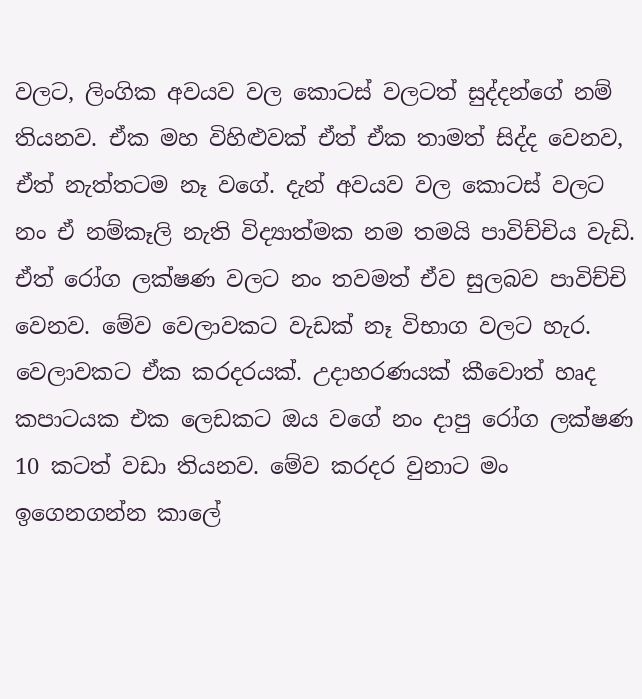වලට, ලිංගික අවයව වල කොටස් වලටත් සුද්දන්ගේ නම් තියනව. ඒක මහ විහිළුවක් ඒත් ඒක තාමත් සිද්ද වෙනව, ඒත් නැත්තටම නෑ වගේ. දැන් අවයව වල කොටස් වලට නං ඒ නම්කෑලි නැති විද්‍යාත්මක නම තමයි පාවිච්චිය වැඩි. ඒත් රෝග ලක්ෂණ වලට නං තවමත් ඒව සුලබව පාවිච්චි වෙනව. මේව වෙලාවකට වැඩක් නෑ විභාග වලට හැර. වෙලාවකට ඒක කරදරයක්. උදාහරණයක් කීවොත් හෘද කපාටයක එක ලෙඩකට ඔය වගේ නං දාපු රෝග ලක්ෂණ 10 කටත් වඩා තියනව. මේව කරදර වුනාට මං ඉගෙනගන්න කාලේ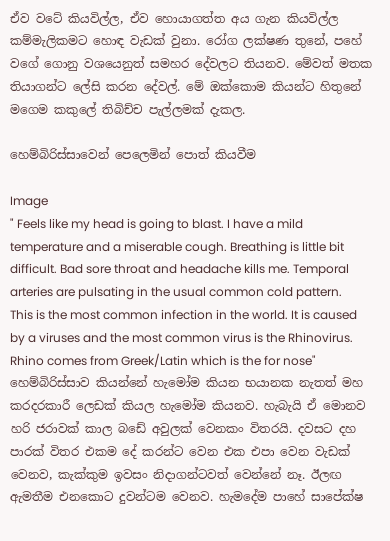ඒව වටේ කියවිල්ල, ඒව හොයාගත්ත අය ගැන කියවිල්ල  කම්මැලිකමට හොඳ වැඩක් වුනා. රෝග ලක්ෂණ තුනේ, පහේ වගේ ගොනු වශයෙනුත් සමහර දේවලට තියනව. මේවත් මතක තියාගන්ට ලේසි කරන දේවල්. මේ ඔක්කොම කියන්ට හිතුනේ මගෙම කකුලේ තිබිච්ච පැල්ලමක් දැකල.

හෙම්බිරිස්සාවෙන් පෙලෙමින් පොත් කියවීම

Image
" Feels like my head is going to blast. I have a mild temperature and a miserable cough. Breathing is little bit difficult. Bad sore throat and headache kills me. Temporal arteries are pulsating in the usual common cold pattern. This is the most common infection in the world. It is caused by a viruses and the most common virus is the Rhinovirus. Rhino comes from Greek/Latin which is the for nose" හෙම්බිරිස්සාව කියන්නේ හැමෝම කියන භයානක නැතත් මහ කරදරකාරී ලෙඩක් කියල හැමෝම කියනව. හැබැයි ඒ මොනව හරි ජරාවක් කාල බඩේ අවුලක් වෙනකං විතරයි. දවසට දහ පාරක් විතර එකම දේ කරන්ට වෙන එක එපා වෙන වැඩක් වෙනව, කැක්කුම ඉවසං නිදාගන්ටවත් වෙන්නේ නෑ. ඊලඟ ඇමතීම එනකොට දුවන්ටම වෙනව. හැමදේම පාහේ සාපේක්ෂ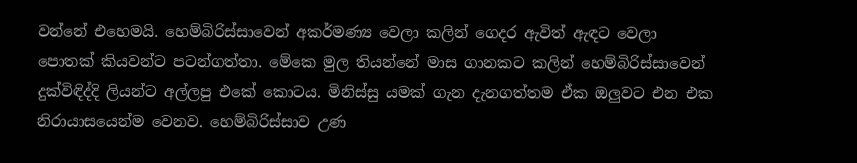වන්නේ එහෙමයි. හෙම්බිරිස්සාවෙන් අකර්මණ්‍ය වෙලා කලින් ගෙදර ඇවිත් ඇඳට වෙලා පොතක් කියවන්ට පටන්ගත්තා. මේකෙ මුල තියන්නේ මාස ගානකට කලින් හෙම්බිරිස්සාවෙන් දුක්විඳිද්දි ලියන්ට අල්ලපු එකේ කොටය. මිනිස්සු යමක් ගැන දැනගත්තම ඒක ඔලුවට එන එක නිරායාසයෙන්ම වෙනව. හෙම්බිරිස්සාව උණ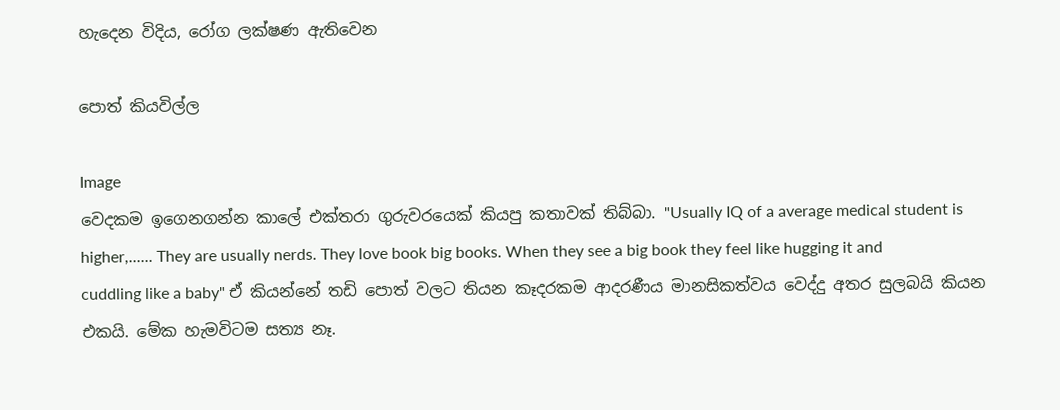හැදෙන විදිය, රෝග ලක්ෂණ ඇතිවෙන

පොත් කියවිල්ල

Image
වෙදකම ඉගෙනගන්න කාලේ එක්තරා ගුරුවරයෙක් කියපු කතාවක් තිබ්බා. "Usually IQ of a average medical student is higher,...... They are usually nerds. They love book big books. When they see a big book they feel like hugging it and cuddling like a baby" ඒ කියන්නේ තඩි පොත් වලට තියන කෑදරකම ආදරණීය මානසිකත්වය වෙද්දු අතර සුලබයි කියන එකයි. මේක හැමවිටම සත්‍ය නෑ.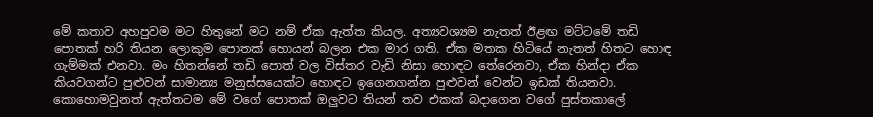මේ කතාව අහපුවම මට හිතුනේ මට නම් ඒක ඇත්ත කියල. අත්‍යවශ්‍යම නැතත් ඊළඟ මට්ටමේ තඩි පොතක් හරි තියන ලොකුම පොතක් හොයන් බලන එක මාර ගති. ඒක මතක හිටියේ නැතත් හිතට හොඳ ගැම්මක් එනවා. මං හිතන්නේ තඩි පොත් වල විස්තර වැඩි නිසා හොඳට තේරෙනවා, ඒක හින්දා ඒක කියවගන්ට පුළුවන් සාමාන්‍ය මනුස්සයෙක්ට හොඳට ඉගෙනගන්න පුළුවන් වෙන්ට ඉඩක් තියනවා. කොහොමවුනත් ඇත්තටම මේ වගේ පොතක් ඔලුවට තියන් තව එකක් බදාගෙන වගේ පුස්තකාලේ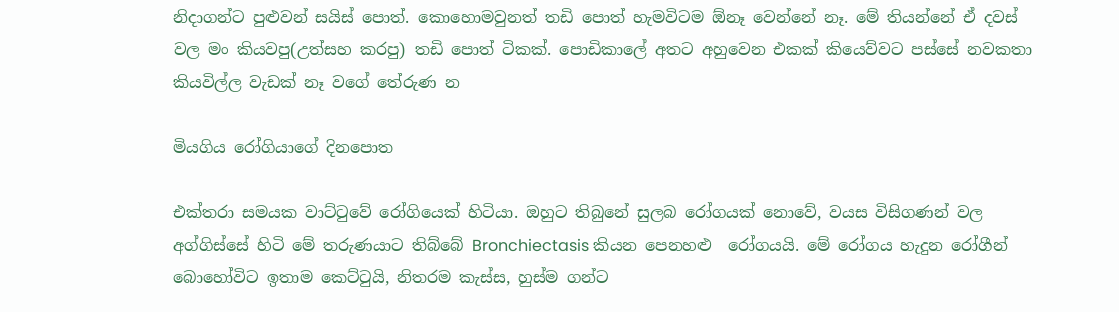නිදාගන්ට පුළුවන් සයිස් පොත්. කොහොමවුනත් තඩි පොත් හැමවිටම ඕනෑ වෙන්නේ නෑ. මේ තියන්නේ ඒ දවස් වල මං කියවපු(උත්සහ කරපු) තඩි පොත් ටිකක්. පොඩිකාලේ අතට අහුවෙන එකක් කියෙව්වට පස්සේ නවකතා කියවිල්ල වැඩක් නෑ වගේ තේරුණ න

මියගිය රෝගියාගේ දිනපොත

එක්තරා සමයක වාට්ටුවේ රෝගියෙක් හිටියා. ඔහුට තිබුනේ සුලබ රෝගයක් නොවේ, වයස විසිගණන් වල අග්ගිස්සේ හිටි මේ තරුණයාට තිබ්බේ Bronchiectasis කියන පෙනහළු  රෝගයයි. මේ රෝගය හැදුන රෝගීන් බොහෝවිට ඉතාම කෙට්ටුයි, නිතරම කැස්ස, හුස්ම ගන්ට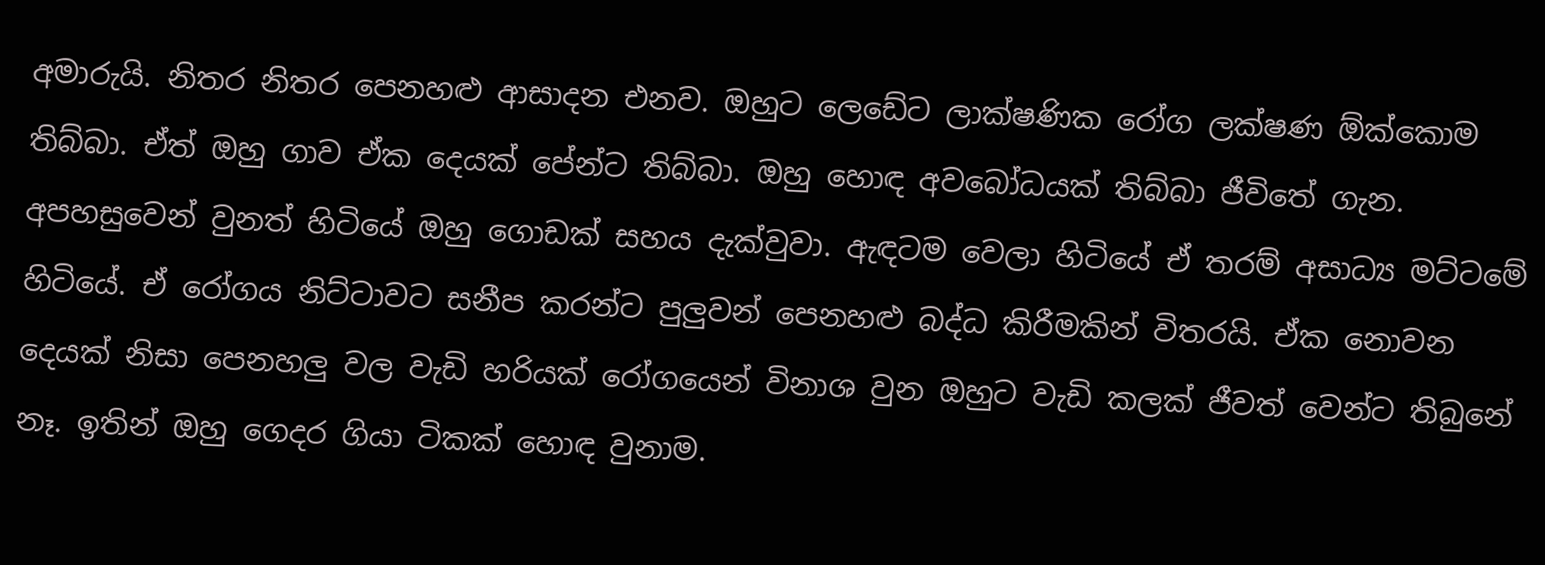අමාරුයි. නිතර නිතර පෙනහළු ආසාදන එනව. ඔහුට ලෙඩේට ලාක්ෂණික රෝග ලක්ෂණ ඕක්කොම තිබ්බා. ඒත් ඔහු ගාව ඒක දෙයක් පේන්ට තිබ්බා. ඔහු හොඳ අවබෝධයක් තිබ්බා ජීවිතේ ගැන. අපහසුවෙන් වුනත් හිටියේ ඔහු ගොඩක් සහය දැක්වුවා. ඇඳටම වෙලා හිටියේ ඒ තරම් අසාධ්‍ය මට්ටමේ හිටියේ. ඒ රෝගය නිට්ටාවට සනීප කරන්ට පුලුවන් පෙනහළු බද්ධ කිරීමකින් විතරයි. ඒක නොවන දෙයක් නිසා පෙනහලු වල වැඩි හරියක් රෝගයෙන් විනාශ වුන ඔහුට වැඩි කලක් ජීවත් වෙන්ට තිබුනේ නෑ. ඉතින් ඔහු ගෙදර ගියා ටිකක් හොඳ වුනාම.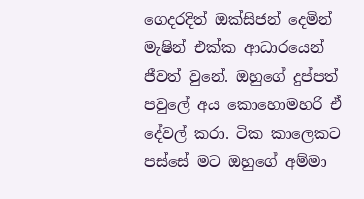ගෙදරදිත් ඔක්සිජන් දෙමින් මැෂින් එක්ක ආධාරයෙන් ජීවත් වුනේ. ඔහුගේ දුප්පත් පවුලේ අය කොහොමහරි ඒ දේවල් කරා. ටික කාලෙකට පස්සේ මට ඔහුගේ අම්මා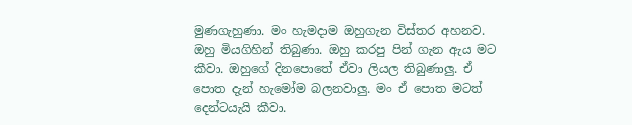මුණගැහුණා. මං හැමදාම ඔහුගැන විස්තර අහනව. ඔහු මියගිහින් තිබුණා. ඔහු කරපු පින් ගැන ඇය මට කීවා. ඔහුගේ දිනපොතේ ඒවා ලියල තිබුණාලු. ඒ පොත දැන් හැමෝම බලනවාලු. මං ඒ පොත මටත් දෙන්ටයැයි කීවා.